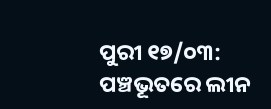ପୁରୀ ୧୭/୦୩: ପଞ୍ଚଭୂତରେ ଲୀନ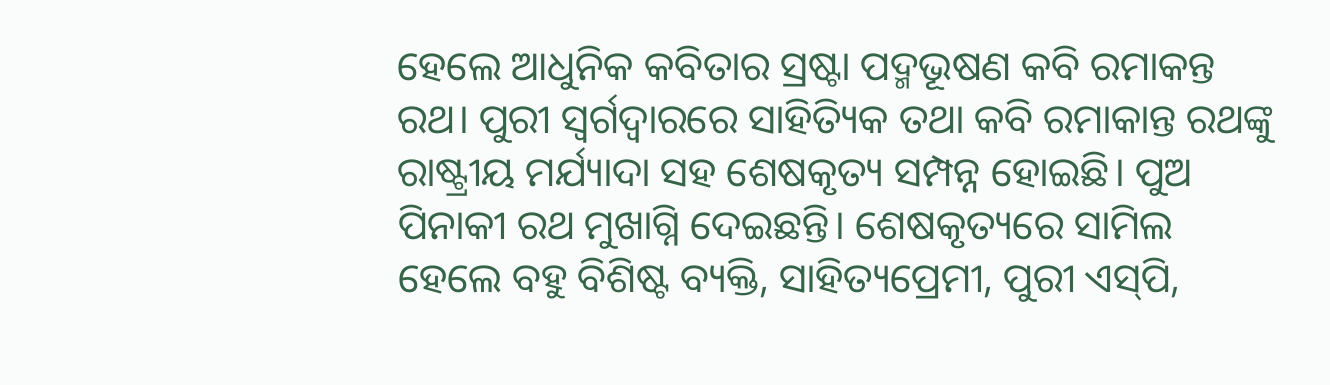ହେଲେ ଆଧୁନିକ କବିତାର ସ୍ରଷ୍ଟା ପଦ୍ମଭୂଷଣ କବି ରମାକନ୍ତ ରଥ। ପୁରୀ ସ୍ୱର୍ଗଦ୍ବାରରେ ସାହିତ୍ୟିକ ତଥା କବି ରମାକାନ୍ତ ରଥଙ୍କୁ ରାଷ୍ଟ୍ରୀୟ ମର୍ଯ୍ୟାଦା ସହ ଶେଷକୃତ୍ୟ ସମ୍ପନ୍ନ ହୋଇଛି। ପୁଅ ପିନାକୀ ରଥ ମୁଖାଗ୍ନି ଦେଇଛନ୍ତି। ଶେଷକୃତ୍ୟରେ ସାମିଲ ହେଲେ ବହୁ ବିଶିଷ୍ଟ ବ୍ୟକ୍ତି, ସାହିତ୍ୟପ୍ରେମୀ, ପୁରୀ ଏସ୍‌ପି,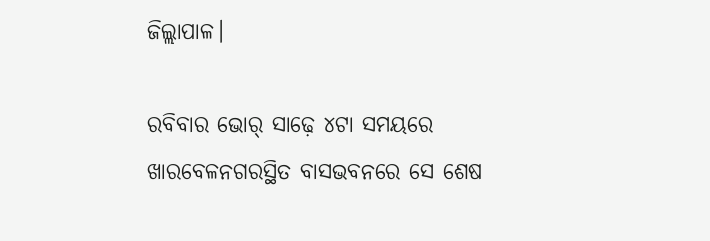ଜିଲ୍ଲାପାଳ।

ରବିବାର ଭୋର୍‌ ସାଢ଼େ ୪ଟା ସମୟରେ ଖାରବେଳନଗରସ୍ଥିତ ବାସଭବନରେ ସେ ଶେଷ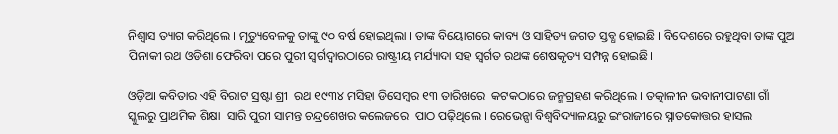ନିଶ୍ୱାସ ତ୍ୟାଗ କରିଥିଲେ । ମୃତ୍ୟୁବେଳକୁ ତାଙ୍କୁ ୯୦ ବର୍ଷ ହୋଇଥିଲା । ତାଙ୍କ ବିୟୋଗରେ କାବ୍ୟ ଓ ସାହିତ୍ୟ ଜଗତ ସ୍ତବ୍ଧ ହୋଇଛି । ବିଦେଶରେ ରହୁଥିବା ତାଙ୍କ ପୁଅ ପିନାକୀ ରଥ ଓଡିଶା ଫେରିବା ପରେ ପୁରୀ ସ୍ୱର୍ଗଦ୍ୱାରଠାରେ ରାଷ୍ଟ୍ରୀୟ ମର୍ଯ୍ୟାଦା ସହ ସ୍ବର୍ଗତ ରଥଙ୍କ ଶେଷକୃତ୍ୟ ସମ୍ପନ୍ନ ହୋଇଛି।

ଓଡ଼ିଆ କବିତାର ଏହି ବିରାଟ ସ୍ରଷ୍ଟା ଶ୍ରୀ  ରଥ ୧୯୩୪ ମସିହା ଡିସେମ୍ବର ୧୩ ତାରିଖରେ  କଟକଠାରେ ଜନ୍ମଗ୍ରହଣ କରିଥିଲେ । ତତ୍କାଳୀନ ଭବାନୀପାଟଣା ଗାଁ ସ୍କୁଲରୁ ପ୍ରାଥମିକ ଶିକ୍ଷା  ସାରି ପୁରୀ ସାମନ୍ତ ଚନ୍ଦ୍ରଶେଖର କଲେଜରେ  ପାଠ ପଢ଼ିଥିଲେ । ରେଭେନ୍ସା ବିଶ୍ୱବିଦ୍ୟାଳୟରୁ ଇଂରାଜୀରେ ସ୍ନାତକୋତ୍ତର ହାସଲ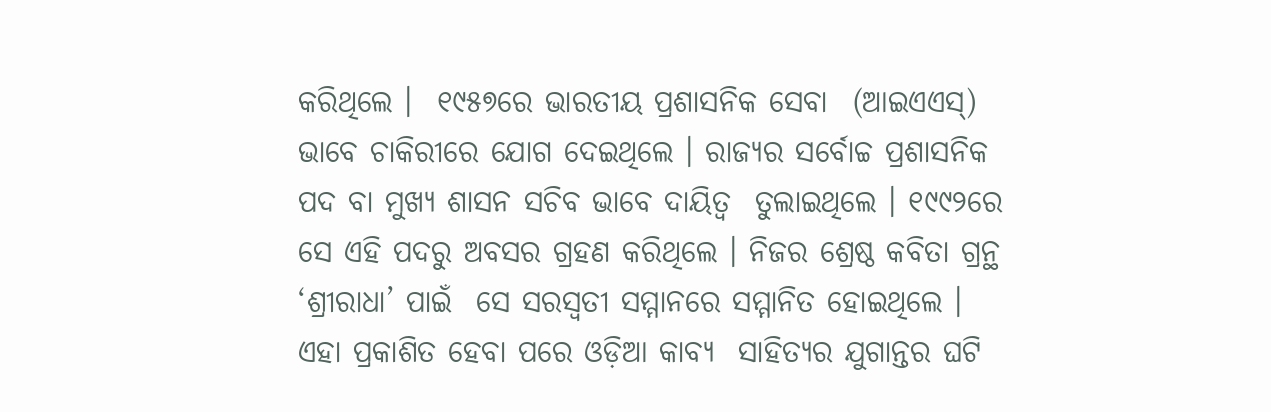କରିଥିଲେ ।  ୧୯୫୭ରେ ଭାରତୀୟ ପ୍ରଶାସନିକ ସେବା  (ଆଇଏଏସ୍‌) ଭାବେ ଚାକିରୀରେ ଯୋଗ ଦେଇଥିଲେ । ରାଜ୍ୟର ସର୍ବୋଚ୍ଚ ପ୍ରଶାସନିକ  ପଦ ବା ମୁଖ୍ୟ ଶାସନ ସଚିବ ଭାବେ ଦାୟିତ୍ୱ  ତୁଲାଇଥିଲେ । ୧୯୯୨ରେ ସେ ଏହି ପଦରୁ ଅବସର ଗ୍ରହଣ କରିଥିଲେ । ନିଜର ଶ୍ରେଷ୍ଠ କବିତା ଗ୍ରନ୍ଥ ‘ଶ୍ରୀରାଧା’ ପାଇଁ  ସେ ସରସ୍ୱତୀ ସମ୍ମାନରେ ସମ୍ମାନିତ ହୋଇଥିଲେ ।  ଏହା ପ୍ରକାଶିତ ହେବା ପରେ ଓଡ଼ିଆ କାବ୍ୟ  ସାହିତ୍ୟର ଯୁଗାନ୍ତର ଘଟି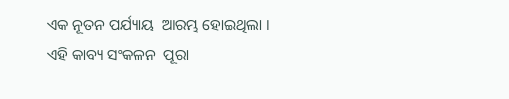ଏକ ନୂତନ ପର୍ଯ୍ୟାୟ  ଆରମ୍ଭ ହୋଇଥିଲା । ଏହି କାବ୍ୟ ସଂକଳନ  ପୂରା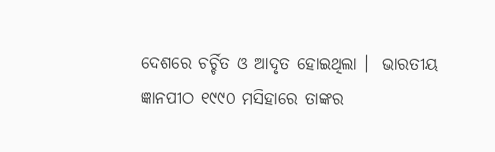ଦେଶରେ ଚର୍ଚ୍ଚିତ ଓ ଆଦୃତ ହୋଇଥିଲା ।  ଭାରତୀୟ ଜ୍ଞାନପୀଠ ୧୯୯୦ ମସିହାରେ ତାଙ୍କର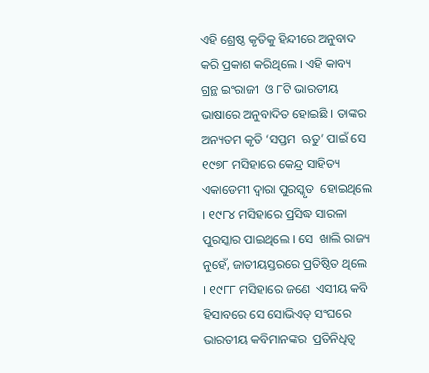ଏହି ଶ୍ରେଷ୍ଠ କୃତିକୁ ହିନ୍ଦୀରେ ଅନୁବାଦ କରି ପ୍ରକାଶ କରିଥିଲେ । ଏହି କାବ୍ୟ  ଗ୍ରନ୍ଥ ଇଂରାଜୀ  ଓ ୮ଟି ଭାରତୀୟ ଭାଷାରେ ଅନୁବାଦିତ ହୋଇଛି । ତାଙ୍କର ଅନ୍ୟତମ କୃତି ‘ସପ୍ତମ  ଋତୁ’ ପାଇଁ ସେ ୧୯୭୮ ମସିହାରେ କେନ୍ଦ୍ର ସାହିତ୍ୟ ଏକାଡେମୀ ଦ୍ୱାରା ପୁରସ୍କୃତ  ହୋଇଥିଲେ । ୧୯୮୪ ମସିହାରେ ପ୍ରସିଦ୍ଧ ସାରଳା ପୁରସ୍କାର ପାଇଥିଲେ । ସେ  ଖାଲି ରାଜ୍ୟ ନୁହେଁ, ଜାତୀୟସ୍ତରରେ ପ୍ରତିଷ୍ଠିତ ଥିଲେ । ୧୯୮୮ ମସିହାରେ ଜଣେ  ଏସୀୟ କବି ହିସାବରେ ସେ ସୋଭିଏତ୍‌ ସଂଘରେ ଭାରତୀୟ କବିମାନଙ୍କର  ପ୍ରତିନିଧିତ୍ୱ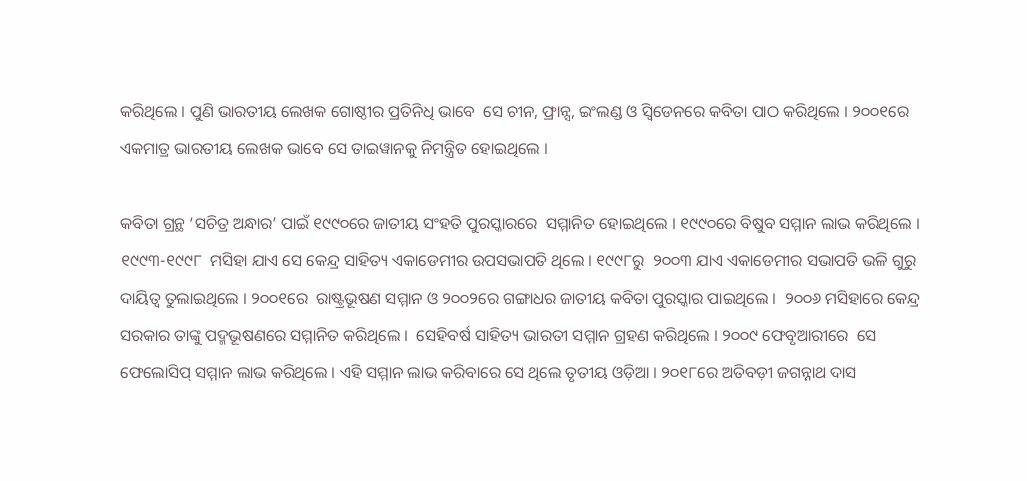କରିଥିଲେ । ପୁଣି ଭାରତୀୟ ଲେଖକ ଗୋଷ୍ଠୀର ପ୍ରତିନିଧି ଭାବେ  ସେ ଚୀନ, ଫ୍ରାନ୍ସ, ଇଂଲଣ୍ଡ ଓ ସ୍ୱିଡେନରେ କବିତା ପାଠ କରିଥିଲେ । ୨୦୦୧ରେ  ଏକମାତ୍ର ଭାରତୀୟ ଲେଖକ ଭାବେ ସେ ତାଇୱାନକୁ ନିମନ୍ତ୍ରିତ ହୋଇଥିଲେ ।

କବିତା ଗ୍ରନ୍ଥ ‘ସଚିତ୍ର ଅନ୍ଧାର’ ପାଇଁ ୧୯୯୦ରେ ଜାତୀୟ ସଂହତି ପୁରସ୍କାରରେ  ସମ୍ମାନିତ ହୋଇଥିଲେ । ୧୯୯୦ରେ ବିଷୁବ ସମ୍ମାନ ଲାଭ କରିଥିଲେ । ୧୯୯୩-୧୯୯୮  ମସିହା ଯାଏ ସେ କେନ୍ଦ୍ର ସାହିତ୍ୟ ଏକାଡେମୀର ଉପସଭାପତି ଥିଲେ । ୧୯୯୮ରୁ  ୨୦୦୩ ଯାଏ ଏକାଡେମୀର ସଭାପତି ଭଳି ଗୁରୁ ଦାୟିତ୍ୱ ତୁଲାଇଥିଲେ । ୨୦୦୧ରେ  ରାଷ୍ଟ୍ରଭୂଷଣ ସମ୍ମାନ ଓ ୨୦୦୨ରେ ଗଙ୍ଗାଧର ଜାତୀୟ କବିତା ପୁରସ୍କାର ପାଇଥିଲେ ।  ୨୦୦୬ ମସିହାରେ କେନ୍ଦ୍ର ସରକାର ତାଙ୍କୁ ପଦ୍ମଭୂଷଣରେ ସମ୍ମାନିତ କରିଥିଲେ ।  ସେହିବର୍ଷ ସାହିତ୍ୟ ଭାରତୀ ସମ୍ମାନ ଗ୍ରହଣ କରିଥିଲେ । ୨୦୦୯ ଫେବୃଆରୀରେ  ସେ ଫେଲୋସିପ୍‌ ସମ୍ମାନ ଲାଭ କରିଥିଲେ । ଏହି ସମ୍ମାନ ଲାଭ କରିବାରେ ସେ ଥିଲେ ତୃତୀୟ ଓଡ଼ିଆ । ୨୦୧୮ରେ ଅତିବଡ଼ୀ ଜଗନ୍ନାଥ ଦାସ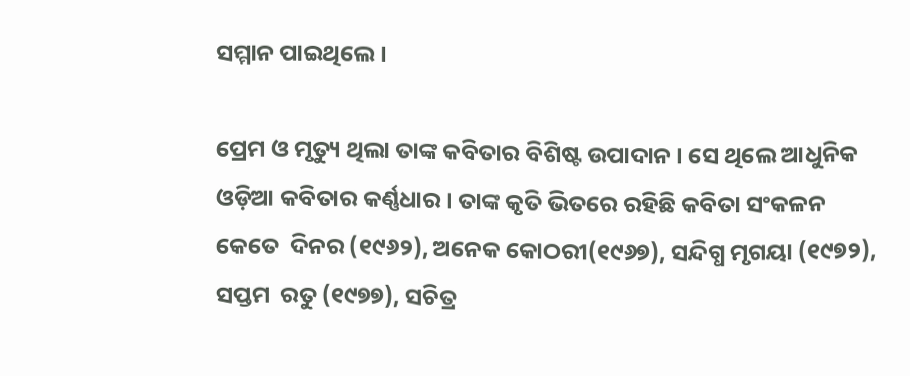ସମ୍ମାନ ପାଇଥିଲେ ।

ପ୍ରେମ ଓ ମୃତ୍ୟୁ ଥିଲା ତାଙ୍କ କବିତାର ବିଶିଷ୍ଟ ଉପାଦାନ । ସେ ଥିଲେ ଆଧୁନିକ  ଓଡ଼ିଆ କବିତାର କର୍ଣ୍ଣଧାର । ତାଙ୍କ କୃତି ଭିତରେ ରହିଛି କବିତା ସଂକଳନ କେତେ  ଦିନର (୧୯୬୨), ଅନେକ କୋଠରୀ(୧୯୬୭), ସନ୍ଦିଗ୍ଧ ମୃଗୟା (୧୯୭୨), ସପ୍ତମ  ରତୁ (୧୯୭୭), ସଚିତ୍ର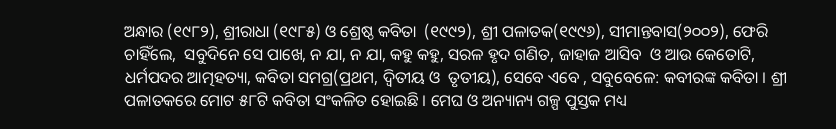ଅନ୍ଧାର (୧୯୮୨), ଶ୍ରୀରାଧା (୧୯୮୫) ଓ ଶ୍ରେଷ୍ଠ କବିତା  (୧୯୯୨), ଶ୍ରୀ ପଳାତକ(୧୯୯୬), ସୀମାନ୍ତବାସ(୨୦୦୨), ଫେରି ଚାହିଁଲେ,  ସବୁଦିନେ ସେ ପାଖେ, ନ ଯା, ନ ଯା, କହୁ କହୁ, ସରଳ ହୃଦ ଗଣିତ, ଜାହାଜ ଆସିବ  ଓ ଆଉ କେତୋଟି, ଧର୍ମପଦର ଆତ୍ମହତ୍ୟା, କବିତା ସମଗ୍ର(ପ୍ରଥମ, ଦ୍ୱିତୀୟ ଓ  ତୃତୀୟ), ସେବେ ଏବେ , ସବୁବେଳେ: କବୀରଙ୍କ କବିତା । ଶ୍ରୀ ପଳାତକରେ ମୋଟ ୫୮ଟି କବିତା ସଂକଳିତ ହୋଇଛି । ମେଘ ଓ ଅନ୍ୟାନ୍ୟ ଗଳ୍ପ ପୁସ୍ତକ ମଧ୍ୟ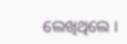ଲେଖିଥିଲେ ।